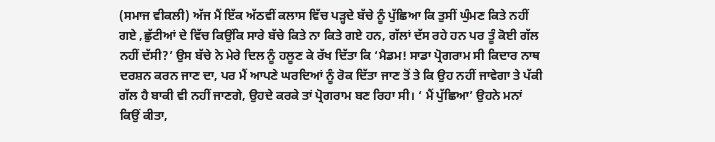(ਸਮਾਜ ਵੀਕਲੀ) ਅੱਜ ਮੈਂ ਇੱਕ ਅੱਠਵੀਂ ਕਲਾਸ ਵਿੱਚ ਪੜ੍ਹਦੇ ਬੱਚੇ ਨੂੰ ਪੁੱਛਿਆ ਕਿ ਤੁਸੀਂ ਘੁੰਮਣ ਕਿਤੇ ਨਹੀਂ ਗਏ ,ਛੁੱਟੀਆਂ ਦੇ ਵਿੱਚ ਕਿਉਂਕਿ ਸਾਰੇ ਬੱਚੇ ਕਿਤੇ ਨਾ ਕਿਤੇ ਗਏ ਹਨ, ਗੱਲਾਂ ਦੱਸ ਰਹੇ ਹਨ ਪਰ ਤੂੰ ਕੋਈ ਗੱਲ ਨਹੀਂ ਦੱਸੀ?’ ਉਸ ਬੱਚੇ ਨੇ ਮੇਰੇ ਦਿਲ ਨੂੰ ਹਲੂਣ ਕੇ ਰੱਖ ਦਿੱਤਾ ਕਿ ‘ਮੈਡਮ! ਸਾਡਾ ਪ੍ਰੋਗਰਾਮ ਸੀ ਕਿਦਾਰ ਨਾਥ ਦਰਸ਼ਨ ਕਰਨ ਜਾਣ ਦਾ, ਪਰ ਮੈਂ ਆਪਣੇ ਘਰਦਿਆਂ ਨੂੰ ਰੋਕ ਦਿੱਤਾ ਜਾਣ ਤੋਂ ਤੇ ਕਿ ਉਹ ਨਹੀਂ ਜਾਵੇਗਾ ਤੇ ਪੱਕੀ ਗੱਲ ਹੈ ਬਾਕੀ ਵੀ ਨਹੀਂ ਜਾਣਗੇ, ਉਹਦੇ ਕਰਕੇ ਤਾਂ ਪ੍ਰੋਗਰਾਮ ਬਣ ਰਿਹਾ ਸੀ। ‘ ਮੈਂ ਪੁੱਛਿਆ’ ਉਹਨੇ ਮਨਾਂ ਕਿਉਂ ਕੀਤਾ,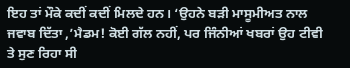ਇਹ ਤਾਂ ਮੌਕੇ ਕਦੀਂ ਕਦੀਂ ਮਿਲਦੇ ਹਨ। ‘ਉਹਨੇ ਬੜੀ ਮਾਸੂਮੀਅਤ ਨਾਲ ਜਵਾਬ ਦਿੱਤਾ ,’ਮੈਡਮ! ਕੋਈ ਗੱਲ ਨਹੀਂ, ਪਰ ਜਿੰਨੀਆਂ ਖਬਰਾਂ ਉਹ ਟੀਵੀ ਤੇ ਸੁਣ ਰਿਹਾ ਸੀ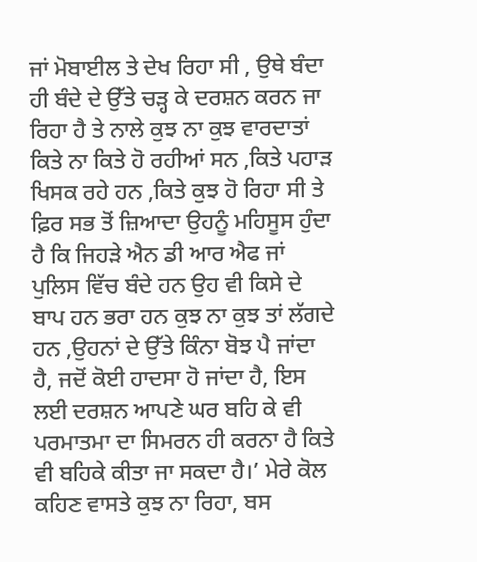ਜਾਂ ਮੋਬਾਈਲ ਤੇ ਦੇਖ ਰਿਹਾ ਸੀ , ਉਥੇ ਬੰਦਾ ਹੀ ਬੰਦੇ ਦੇ ਉੱਤੇ ਚੜ੍ਹ ਕੇ ਦਰਸ਼ਨ ਕਰਨ ਜਾ ਰਿਹਾ ਹੈ ਤੇ ਨਾਲੇ ਕੁਝ ਨਾ ਕੁਝ ਵਾਰਦਾਤਾਂ ਕਿਤੇ ਨਾ ਕਿਤੇ ਹੋ ਰਹੀਆਂ ਸਨ ,ਕਿਤੇ ਪਹਾੜ ਖਿਸਕ ਰਹੇ ਹਨ ,ਕਿਤੇ ਕੁਝ ਹੋ ਰਿਹਾ ਸੀ ਤੇ ਫ਼ਿਰ ਸਭ ਤੋਂ ਜ਼ਿਆਦਾ ਉਹਨੂੰ ਮਹਿਸੂਸ ਹੁੰਦਾ ਹੈ ਕਿ ਜਿਹੜੇ ਐਨ ਡੀ ਆਰ ਐਫ ਜਾਂ ਪੁਲਿਸ ਵਿੱਚ ਬੰਦੇ ਹਨ ਉਹ ਵੀ ਕਿਸੇ ਦੇ ਬਾਪ ਹਨ ਭਰਾ ਹਨ ਕੁਝ ਨਾ ਕੁਝ ਤਾਂ ਲੱਗਦੇ ਹਨ ,ਉਹਨਾਂ ਦੇ ਉੱਤੇ ਕਿੰਨਾ ਬੋਝ ਪੈ ਜਾਂਦਾ ਹੈ, ਜਦੋਂ ਕੋਈ ਹਾਦਸਾ ਹੋ ਜਾਂਦਾ ਹੈ, ਇਸ ਲਈ ਦਰਸ਼ਨ ਆਪਣੇ ਘਰ ਬਹਿ ਕੇ ਵੀ ਪਰਮਾਤਮਾ ਦਾ ਸਿਮਰਨ ਹੀ ਕਰਨਾ ਹੈ ਕਿਤੇ ਵੀ ਬਹਿਕੇ ਕੀਤਾ ਜਾ ਸਕਦਾ ਹੈ।’ ਮੇਰੇ ਕੋਲ ਕਹਿਣ ਵਾਸਤੇ ਕੁਝ ਨਾ ਰਿਹਾ, ਬਸ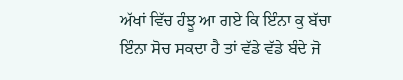ਅੱਖਾਂ ਵਿੱਚ ਹੰਝੂ ਆ ਗਏ ਕਿ ਇੰਨਾ ਕੁ ਬੱਚਾ ਇੰਨਾ ਸੋਚ ਸਕਦਾ ਹੈ ਤਾਂ ਵੱਡੇ ਵੱਡੇ ਬੰਦੇ ਜੋ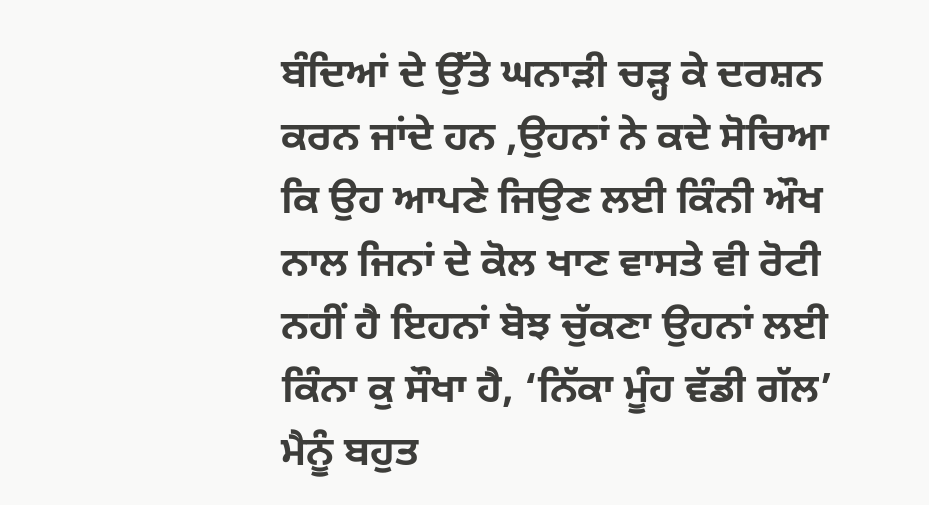ਬੰਦਿਆਂ ਦੇ ਉੱਤੇ ਘਨਾੜੀ ਚੜ੍ਹ ਕੇ ਦਰਸ਼ਨ ਕਰਨ ਜਾਂਦੇ ਹਨ ,ਉਹਨਾਂ ਨੇ ਕਦੇ ਸੋਚਿਆ ਕਿ ਉਹ ਆਪਣੇ ਜਿਉਣ ਲਈ ਕਿੰਨੀ ਔਖ ਨਾਲ ਜਿਨਾਂ ਦੇ ਕੋਲ ਖਾਣ ਵਾਸਤੇ ਵੀ ਰੋਟੀ ਨਹੀਂ ਹੈ ਇਹਨਾਂ ਬੋਝ ਚੁੱਕਣਾ ਉਹਨਾਂ ਲਈ ਕਿੰਨਾ ਕੁ ਸੌਖਾ ਹੈ, ‘ਨਿੱਕਾ ਮੂੰਹ ਵੱਡੀ ਗੱਲ’ ਮੈਨੂੰ ਬਹੁਤ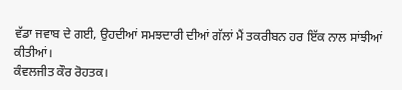ਵੱਡਾ ਜਵਾਬ ਦੇ ਗਈ, ਉਹਦੀਆਂ ਸਮਝਦਾਰੀ ਦੀਆਂ ਗੱਲਾਂ ਮੈਂ ਤਕਰੀਬਨ ਹਰ ਇੱਕ ਨਾਲ ਸਾਂਝੀਆਂ ਕੀਤੀਆਂ।
ਕੰਵਲਜੀਤ ਕੌਰ ਰੋਹਤਕ।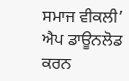ਸਮਾਜ ਵੀਕਲੀ’ ਐਪ ਡਾਊਨਲੋਡ ਕਰਨ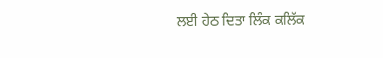ਲਈ ਹੇਠ ਦਿਤਾ ਲਿੰਕ ਕਲਿੱਕ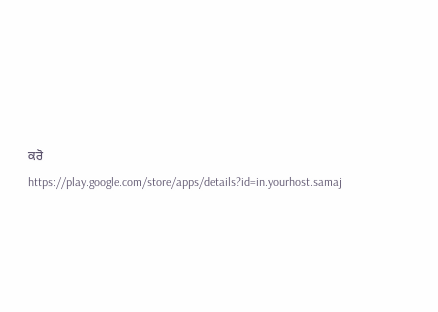ਕਰੋ
https://play.google.com/store/apps/details?id=in.yourhost.samaj